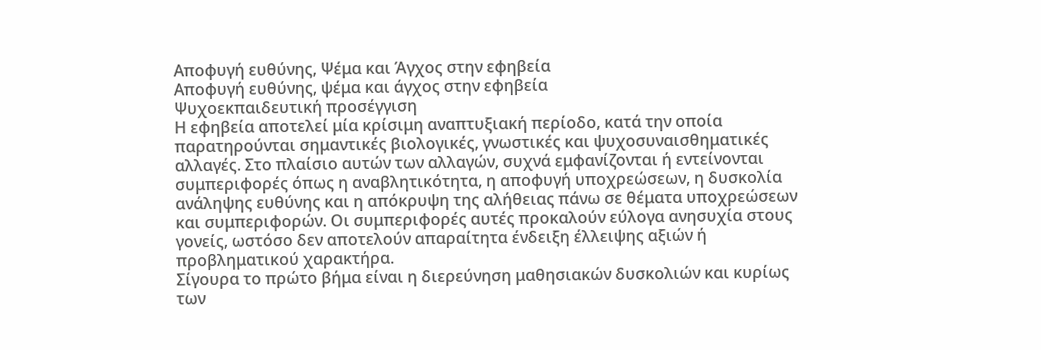Αποφυγή ευθύνης, Ψέμα και Άγχος στην εφηβεία
Αποφυγή ευθύνης, ψέμα και άγχος στην εφηβεία
Ψυχοεκπαιδευτική προσέγγιση
Η εφηβεία αποτελεί μία κρίσιμη αναπτυξιακή περίοδο, κατά την οποία παρατηρούνται σημαντικές βιολογικές, γνωστικές και ψυχοσυναισθηματικές αλλαγές. Στο πλαίσιο αυτών των αλλαγών, συχνά εμφανίζονται ή εντείνονται συμπεριφορές όπως η αναβλητικότητα, η αποφυγή υποχρεώσεων, η δυσκολία ανάληψης ευθύνης και η απόκρυψη της αλήθειας πάνω σε θέματα υποχρεώσεων και συμπεριφορών. Οι συμπεριφορές αυτές προκαλούν εύλογα ανησυχία στους γονείς, ωστόσο δεν αποτελούν απαραίτητα ένδειξη έλλειψης αξιών ή προβληματικού χαρακτήρα.
Σίγουρα το πρώτο βήμα είναι η διερεύνηση μαθησιακών δυσκολιών και κυρίως των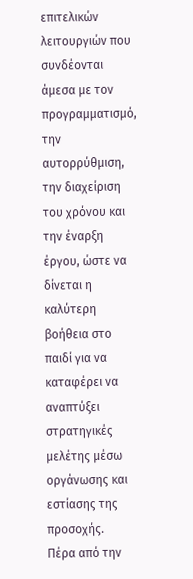επιτελικών λειτουργιών που συνδέονται άμεσα με τον προγραμματισμό, την αυτορρύθμιση, την διαχείριση του χρόνου και την έναρξη έργου, ώστε να δίνεται η καλύτερη βοήθεια στο παιδί για να καταφέρει να αναπτύξει στρατηγικές μελέτης μέσω οργάνωσης και εστίασης της προσοχής.
Πέρα από την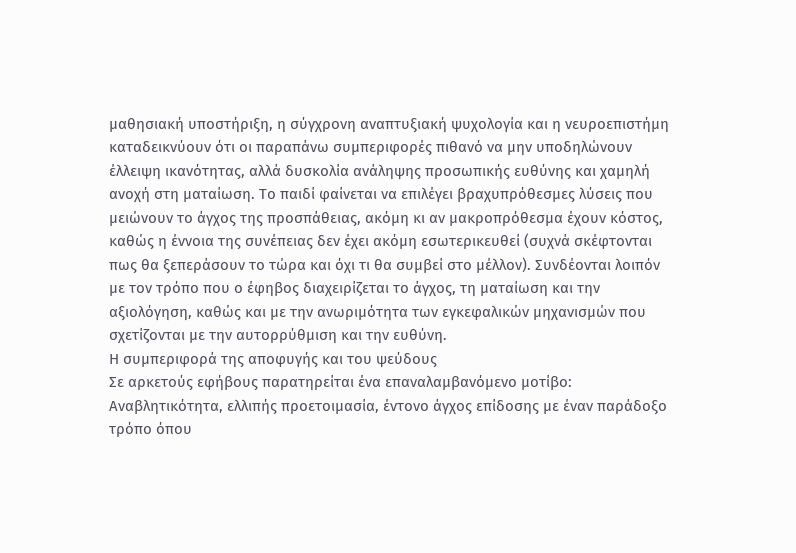μαθησιακή υποστήριξη, η σύγχρονη αναπτυξιακή ψυχολογία και η νευροεπιστήμη καταδεικνύουν ότι οι παραπάνω συμπεριφορές πιθανό να μην υποδηλώνουν έλλειψη ικανότητας, αλλά δυσκολία ανάληψης προσωπικής ευθύνης και χαμηλή ανοχή στη ματαίωση. Το παιδί φαίνεται να επιλέγει βραχυπρόθεσμες λύσεις που μειώνουν το άγχος της προσπάθειας, ακόμη κι αν μακροπρόθεσμα έχουν κόστος, καθώς η έννοια της συνέπειας δεν έχει ακόμη εσωτερικευθεί (συχνά σκέφτονται πως θα ξεπεράσουν το τώρα και όχι τι θα συμβεί στο μέλλον). Συνδέονται λοιπόν με τον τρόπο που ο έφηβος διαχειρίζεται το άγχος, τη ματαίωση και την αξιολόγηση, καθώς και με την ανωριμότητα των εγκεφαλικών μηχανισμών που σχετίζονται με την αυτορρύθμιση και την ευθύνη.
Η συμπεριφορά της αποφυγής και του ψεύδους
Σε αρκετούς εφήβους παρατηρείται ένα επαναλαμβανόμενο μοτίβο:
Αναβλητικότητα, ελλιπής προετοιμασία, έντονο άγχος επίδοσης με έναν παράδοξο τρόπο όπου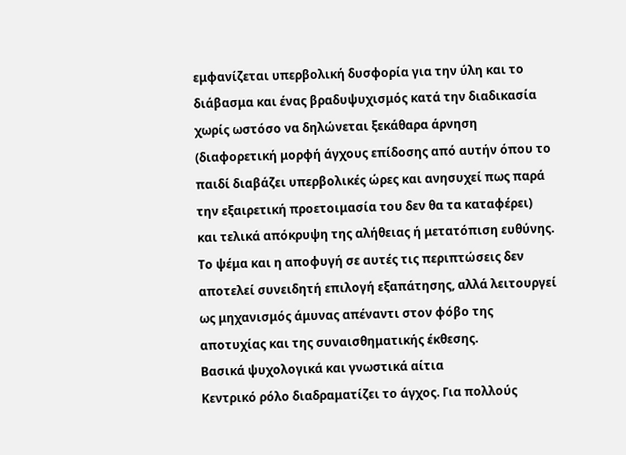εμφανίζεται υπερβολική δυσφορία για την ύλη και το διάβασμα και ένας βραδυψυχισμός κατά την διαδικασία χωρίς ωστόσο να δηλώνεται ξεκάθαρα άρνηση (διαφορετική μορφή άγχους επίδοσης από αυτήν όπου το παιδί διαβάζει υπερβολικές ώρες και ανησυχεί πως παρά την εξαιρετική προετοιμασία του δεν θα τα καταφέρει) και τελικά απόκρυψη της αλήθειας ή μετατόπιση ευθύνης. Το ψέμα και η αποφυγή σε αυτές τις περιπτώσεις δεν αποτελεί συνειδητή επιλογή εξαπάτησης, αλλά λειτουργεί ως μηχανισμός άμυνας απέναντι στον φόβο της αποτυχίας και της συναισθηματικής έκθεσης.
Βασικά ψυχολογικά και γνωστικά αίτια
Κεντρικό ρόλο διαδραματίζει το άγχος. Για πολλούς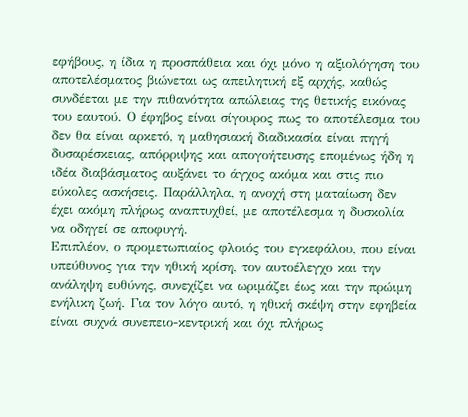εφήβους, η ίδια η προσπάθεια και όχι μόνο η αξιολόγηση του αποτελέσματος βιώνεται ως απειλητική εξ αρχής, καθώς συνδέεται με την πιθανότητα απώλειας της θετικής εικόνας του εαυτού. Ο έφηβος είναι σίγουρος πως το αποτέλεσμα του δεν θα είναι αρκετό, η μαθησιακή διαδικασία είναι πηγή δυσαρέσκειας, απόρριψης και απογοήτευσης επομένως ήδη η ιδέα διαβάσματος αυξάνει το άγχος ακόμα και στις πιο εύκολες ασκήσεις. Παράλληλα, η ανοχή στη ματαίωση δεν έχει ακόμη πλήρως αναπτυχθεί, με αποτέλεσμα η δυσκολία να οδηγεί σε αποφυγή.
Επιπλέον, ο προμετωπιαίος φλοιός του εγκεφάλου, που είναι υπεύθυνος για την ηθική κρίση, τον αυτοέλεγχο και την ανάληψη ευθύνης, συνεχίζει να ωριμάζει έως και την πρώιμη ενήλικη ζωή. Για τον λόγο αυτό, η ηθική σκέψη στην εφηβεία είναι συχνά συνεπειο-κεντρική και όχι πλήρως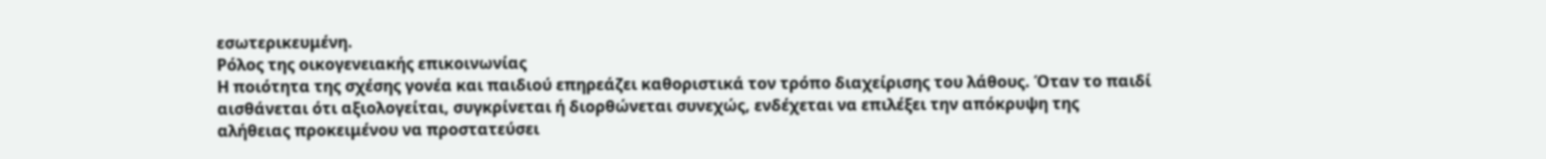εσωτερικευμένη.
Ρόλος της οικογενειακής επικοινωνίας
Η ποιότητα της σχέσης γονέα και παιδιού επηρεάζει καθοριστικά τον τρόπο διαχείρισης του λάθους. Όταν το παιδί αισθάνεται ότι αξιολογείται, συγκρίνεται ή διορθώνεται συνεχώς, ενδέχεται να επιλέξει την απόκρυψη της αλήθειας προκειμένου να προστατεύσει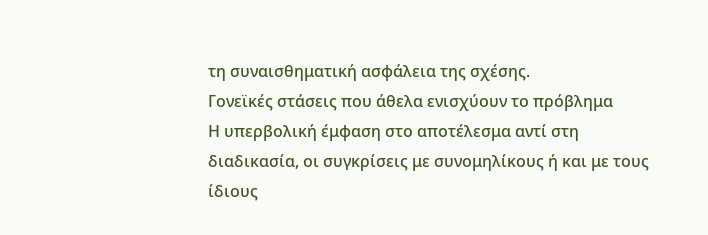τη συναισθηματική ασφάλεια της σχέσης.
Γονεϊκές στάσεις που άθελα ενισχύουν το πρόβλημα
Η υπερβολική έμφαση στο αποτέλεσμα αντί στη διαδικασία, οι συγκρίσεις με συνομηλίκους ή και με τους ίδιους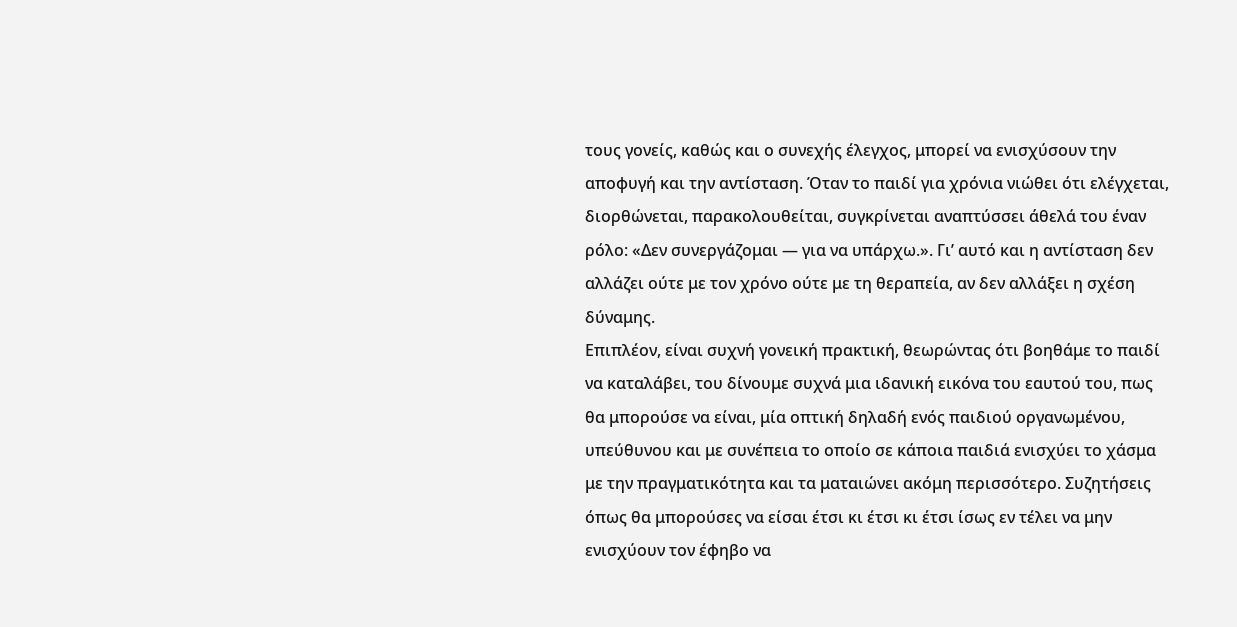τους γονείς, καθώς και ο συνεχής έλεγχος, μπορεί να ενισχύσουν την αποφυγή και την αντίσταση. Όταν το παιδί για χρόνια νιώθει ότι ελέγχεται, διορθώνεται, παρακολουθείται, συγκρίνεται αναπτύσσει άθελά του έναν ρόλο: «Δεν συνεργάζομαι — για να υπάρχω.». Γι’ αυτό και η αντίσταση δεν αλλάζει ούτε με τον χρόνο ούτε με τη θεραπεία, αν δεν αλλάξει η σχέση δύναμης.
Επιπλέον, είναι συχνή γονεική πρακτική, θεωρώντας ότι βοηθάμε το παιδί να καταλάβει, του δίνουμε συχνά μια ιδανική εικόνα του εαυτού του, πως θα μπορούσε να είναι, μία οπτική δηλαδή ενός παιδιού οργανωμένου, υπεύθυνου και με συνέπεια το οποίο σε κάποια παιδιά ενισχύει το χάσμα με την πραγματικότητα και τα ματαιώνει ακόμη περισσότερο. Συζητήσεις όπως θα μπορούσες να είσαι έτσι κι έτσι κι έτσι ίσως εν τέλει να μην ενισχύουν τον έφηβο να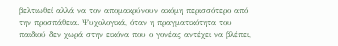βελτιωθεί αλλά να τον απομακρύνουν ακόμη περισσότερο από την προσπάθεια. Ψυχολογικά, όταν η πραγματικότητα του παιδιού δεν χωρά στην εικόνα που ο γονέας αντέχει να βλέπει,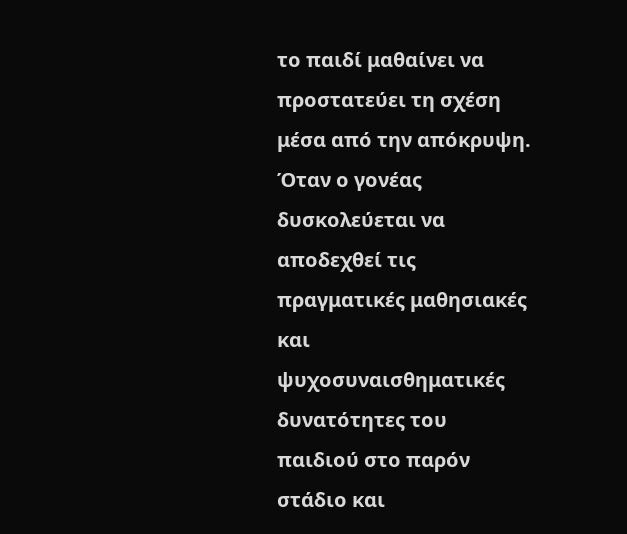το παιδί μαθαίνει να προστατεύει τη σχέση μέσα από την απόκρυψη. Όταν ο γονέας δυσκολεύεται να αποδεχθεί τις πραγματικές μαθησιακές και ψυχοσυναισθηματικές δυνατότητες του παιδιού στο παρόν στάδιο και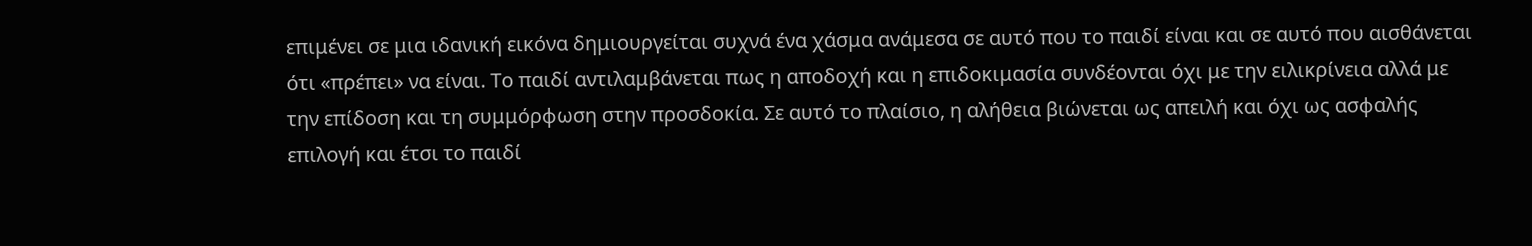επιμένει σε μια ιδανική εικόνα δημιουργείται συχνά ένα χάσμα ανάμεσα σε αυτό που το παιδί είναι και σε αυτό που αισθάνεται ότι «πρέπει» να είναι. Το παιδί αντιλαμβάνεται πως η αποδοχή και η επιδοκιμασία συνδέονται όχι με την ειλικρίνεια αλλά με την επίδοση και τη συμμόρφωση στην προσδοκία. Σε αυτό το πλαίσιο, η αλήθεια βιώνεται ως απειλή και όχι ως ασφαλής επιλογή και έτσι το παιδί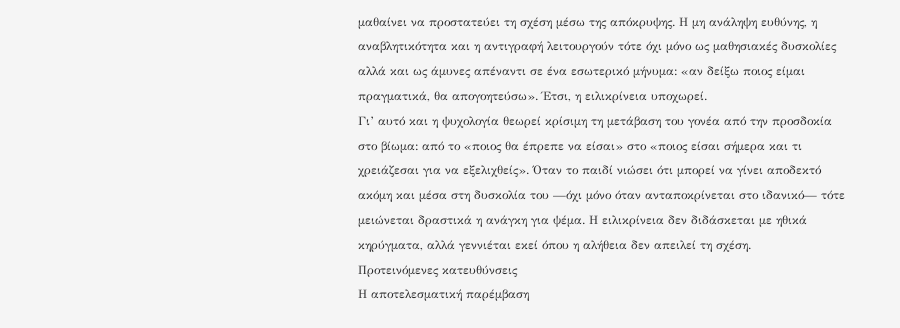μαθαίνει να προστατεύει τη σχέση μέσω της απόκρυψης. Η μη ανάληψη ευθύνης, η αναβλητικότητα και η αντιγραφή λειτουργούν τότε όχι μόνο ως μαθησιακές δυσκολίες αλλά και ως άμυνες απέναντι σε ένα εσωτερικό μήνυμα: «αν δείξω ποιος είμαι πραγματικά, θα απογοητεύσω». Έτσι, η ειλικρίνεια υποχωρεί.
Γι’ αυτό και η ψυχολογία θεωρεί κρίσιμη τη μετάβαση του γονέα από την προσδοκία στο βίωμα: από το «ποιος θα έπρεπε να είσαι» στο «ποιος είσαι σήμερα και τι χρειάζεσαι για να εξελιχθείς». Όταν το παιδί νιώσει ότι μπορεί να γίνει αποδεκτό ακόμη και μέσα στη δυσκολία του —όχι μόνο όταν ανταποκρίνεται στο ιδανικό— τότε μειώνεται δραστικά η ανάγκη για ψέμα. Η ειλικρίνεια δεν διδάσκεται με ηθικά κηρύγματα, αλλά γεννιέται εκεί όπου η αλήθεια δεν απειλεί τη σχέση.
Προτεινόμενες κατευθύνσεις
Η αποτελεσματική παρέμβαση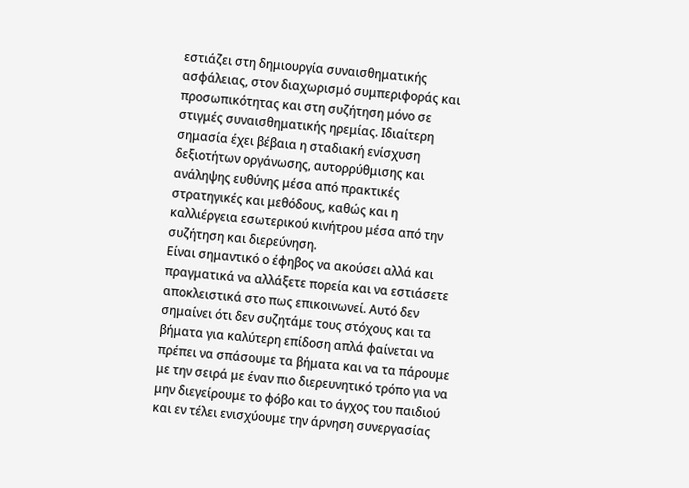εστιάζει στη δημιουργία συναισθηματικής ασφάλειας, στον διαχωρισμό συμπεριφοράς και προσωπικότητας και στη συζήτηση μόνο σε στιγμές συναισθηματικής ηρεμίας. Ιδιαίτερη σημασία έχει βέβαια η σταδιακή ενίσχυση δεξιοτήτων οργάνωσης, αυτορρύθμισης και ανάληψης ευθύνης μέσα από πρακτικές στρατηγικές και μεθόδους, καθώς και η καλλιέργεια εσωτερικού κινήτρου μέσα από την συζήτηση και διερεύνηση.
Είναι σημαντικό ο έφηβος να ακούσει αλλά και πραγματικά να αλλάξετε πορεία και να εστιάσετε αποκλειστικά στο πως επικοινωνεί. Αυτό δεν σημαίνει ότι δεν συζητάμε τους στόχους και τα βήματα για καλύτερη επίδοση απλά φαίνεται να πρέπει να σπάσουμε τα βήματα και να τα πάρουμε με την σειρά με έναν πιο διερευνητικό τρόπο για να μην διεγείρουμε το φόβο και το άγχος του παιδιού και εν τέλει ενισχύουμε την άρνηση συνεργασίας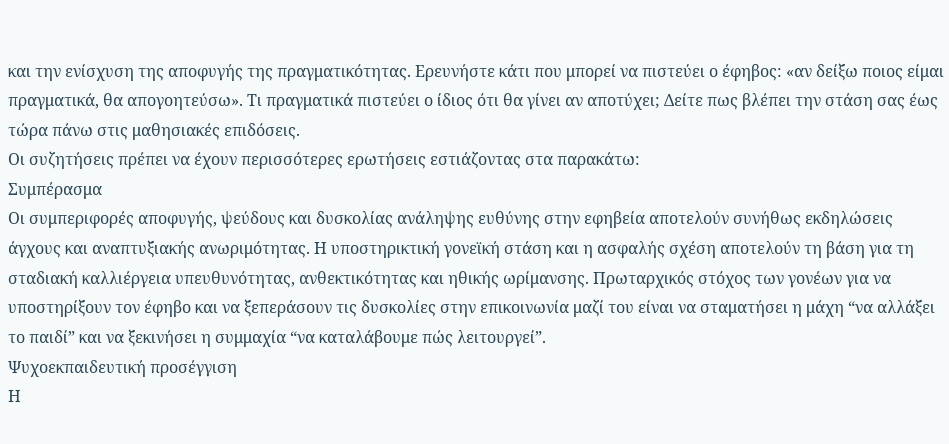και την ενίσχυση της αποφυγής της πραγματικότητας. Ερευνήστε κάτι που μπορεί να πιστεύει ο έφηβος: «αν δείξω ποιος είμαι πραγματικά, θα απογοητεύσω». Τι πραγματικά πιστεύει ο ίδιος ότι θα γίνει αν αποτύχει; Δείτε πως βλέπει την στάση σας έως τώρα πάνω στις μαθησιακές επιδόσεις.
Οι συζητήσεις πρέπει να έχουν περισσότερες ερωτήσεις εστιάζοντας στα παρακάτω:
Συμπέρασμα
Οι συμπεριφορές αποφυγής, ψεύδους και δυσκολίας ανάληψης ευθύνης στην εφηβεία αποτελούν συνήθως εκδηλώσεις άγχους και αναπτυξιακής ανωριμότητας. Η υποστηρικτική γονεϊκή στάση και η ασφαλής σχέση αποτελούν τη βάση για τη σταδιακή καλλιέργεια υπευθυνότητας, ανθεκτικότητας και ηθικής ωρίμανσης. Πρωταρχικός στόχος των γονέων για να υποστηρίξουν τον έφηβο και να ξεπεράσουν τις δυσκολίες στην επικοινωνία μαζί του είναι να σταματήσει η μάχη “να αλλάξει το παιδί” και να ξεκινήσει η συμμαχία “να καταλάβουμε πώς λειτουργεί”.
Ψυχοεκπαιδευτική προσέγγιση
Η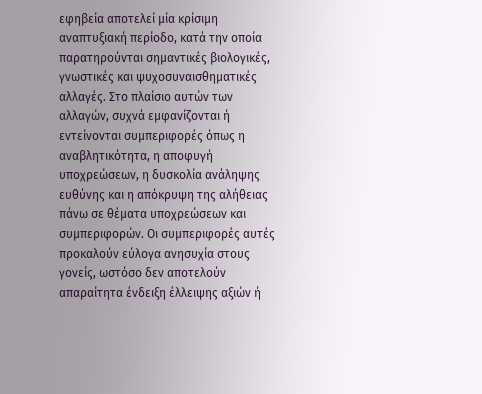εφηβεία αποτελεί μία κρίσιμη αναπτυξιακή περίοδο, κατά την οποία παρατηρούνται σημαντικές βιολογικές, γνωστικές και ψυχοσυναισθηματικές αλλαγές. Στο πλαίσιο αυτών των αλλαγών, συχνά εμφανίζονται ή εντείνονται συμπεριφορές όπως η αναβλητικότητα, η αποφυγή υποχρεώσεων, η δυσκολία ανάληψης ευθύνης και η απόκρυψη της αλήθειας πάνω σε θέματα υποχρεώσεων και συμπεριφορών. Οι συμπεριφορές αυτές προκαλούν εύλογα ανησυχία στους γονείς, ωστόσο δεν αποτελούν απαραίτητα ένδειξη έλλειψης αξιών ή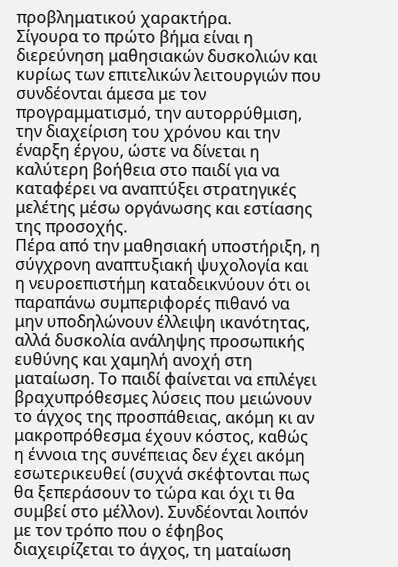προβληματικού χαρακτήρα.
Σίγουρα το πρώτο βήμα είναι η διερεύνηση μαθησιακών δυσκολιών και κυρίως των επιτελικών λειτουργιών που συνδέονται άμεσα με τον προγραμματισμό, την αυτορρύθμιση, την διαχείριση του χρόνου και την έναρξη έργου, ώστε να δίνεται η καλύτερη βοήθεια στο παιδί για να καταφέρει να αναπτύξει στρατηγικές μελέτης μέσω οργάνωσης και εστίασης της προσοχής.
Πέρα από την μαθησιακή υποστήριξη, η σύγχρονη αναπτυξιακή ψυχολογία και η νευροεπιστήμη καταδεικνύουν ότι οι παραπάνω συμπεριφορές πιθανό να μην υποδηλώνουν έλλειψη ικανότητας, αλλά δυσκολία ανάληψης προσωπικής ευθύνης και χαμηλή ανοχή στη ματαίωση. Το παιδί φαίνεται να επιλέγει βραχυπρόθεσμες λύσεις που μειώνουν το άγχος της προσπάθειας, ακόμη κι αν μακροπρόθεσμα έχουν κόστος, καθώς η έννοια της συνέπειας δεν έχει ακόμη εσωτερικευθεί (συχνά σκέφτονται πως θα ξεπεράσουν το τώρα και όχι τι θα συμβεί στο μέλλον). Συνδέονται λοιπόν με τον τρόπο που ο έφηβος διαχειρίζεται το άγχος, τη ματαίωση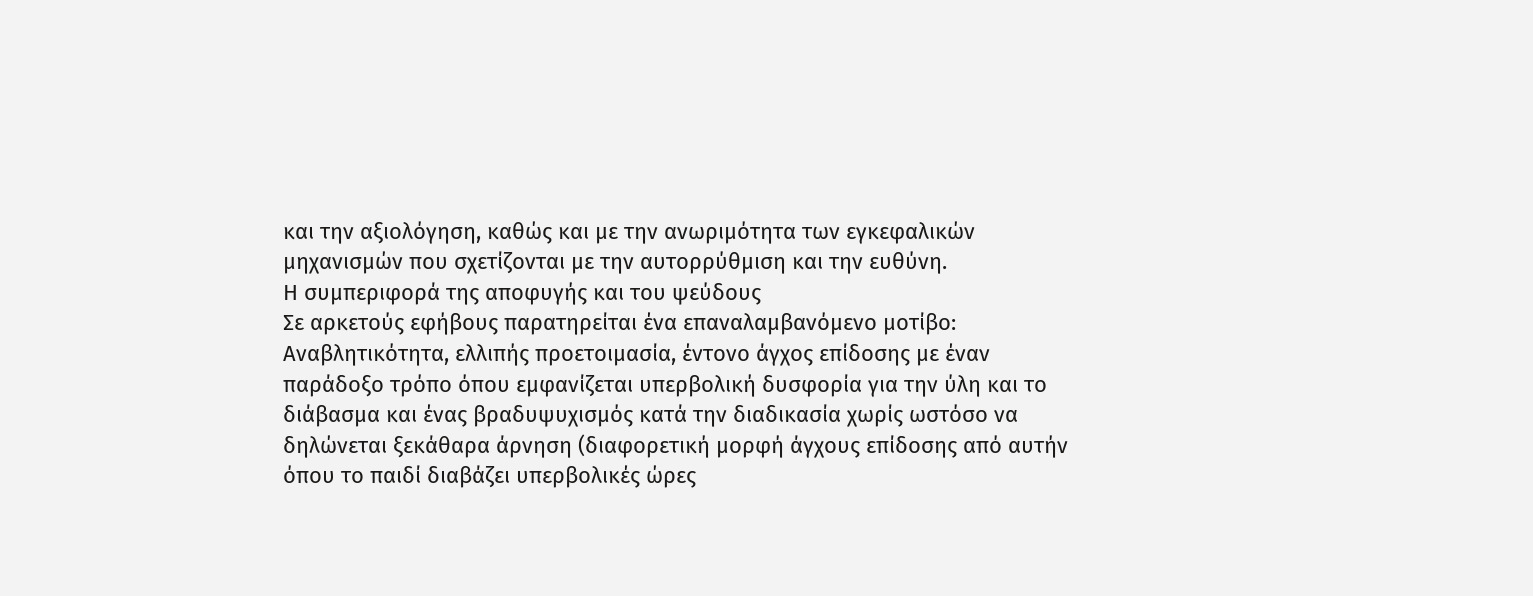και την αξιολόγηση, καθώς και με την ανωριμότητα των εγκεφαλικών μηχανισμών που σχετίζονται με την αυτορρύθμιση και την ευθύνη.
Η συμπεριφορά της αποφυγής και του ψεύδους
Σε αρκετούς εφήβους παρατηρείται ένα επαναλαμβανόμενο μοτίβο:
Αναβλητικότητα, ελλιπής προετοιμασία, έντονο άγχος επίδοσης με έναν παράδοξο τρόπο όπου εμφανίζεται υπερβολική δυσφορία για την ύλη και το διάβασμα και ένας βραδυψυχισμός κατά την διαδικασία χωρίς ωστόσο να δηλώνεται ξεκάθαρα άρνηση (διαφορετική μορφή άγχους επίδοσης από αυτήν όπου το παιδί διαβάζει υπερβολικές ώρες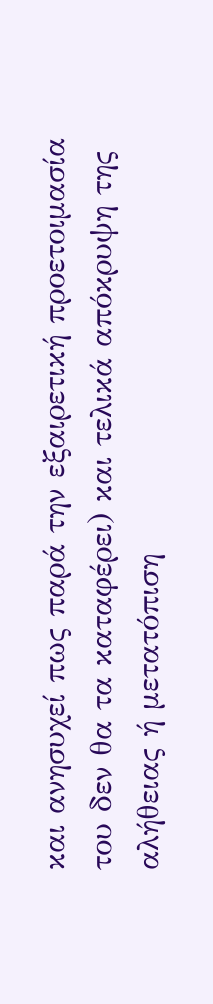και ανησυχεί πως παρά την εξαιρετική προετοιμασία του δεν θα τα καταφέρει) και τελικά απόκρυψη της αλήθειας ή μετατόπιση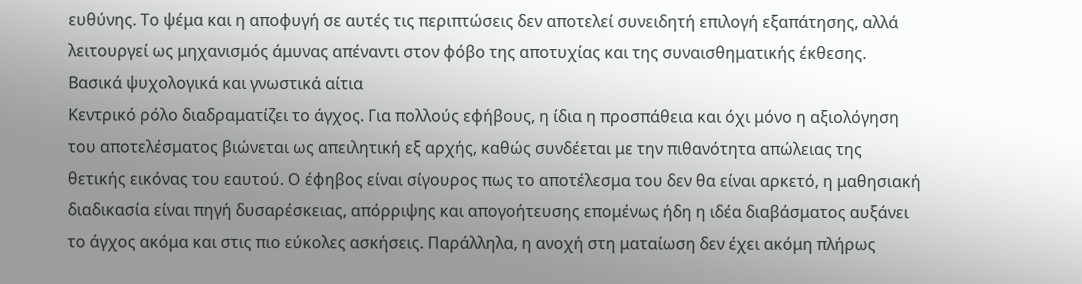ευθύνης. Το ψέμα και η αποφυγή σε αυτές τις περιπτώσεις δεν αποτελεί συνειδητή επιλογή εξαπάτησης, αλλά λειτουργεί ως μηχανισμός άμυνας απέναντι στον φόβο της αποτυχίας και της συναισθηματικής έκθεσης.
Βασικά ψυχολογικά και γνωστικά αίτια
Κεντρικό ρόλο διαδραματίζει το άγχος. Για πολλούς εφήβους, η ίδια η προσπάθεια και όχι μόνο η αξιολόγηση του αποτελέσματος βιώνεται ως απειλητική εξ αρχής, καθώς συνδέεται με την πιθανότητα απώλειας της θετικής εικόνας του εαυτού. Ο έφηβος είναι σίγουρος πως το αποτέλεσμα του δεν θα είναι αρκετό, η μαθησιακή διαδικασία είναι πηγή δυσαρέσκειας, απόρριψης και απογοήτευσης επομένως ήδη η ιδέα διαβάσματος αυξάνει το άγχος ακόμα και στις πιο εύκολες ασκήσεις. Παράλληλα, η ανοχή στη ματαίωση δεν έχει ακόμη πλήρως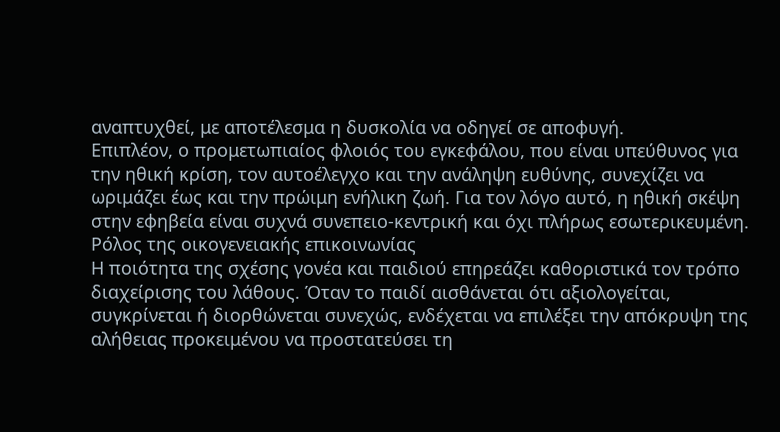αναπτυχθεί, με αποτέλεσμα η δυσκολία να οδηγεί σε αποφυγή.
Επιπλέον, ο προμετωπιαίος φλοιός του εγκεφάλου, που είναι υπεύθυνος για την ηθική κρίση, τον αυτοέλεγχο και την ανάληψη ευθύνης, συνεχίζει να ωριμάζει έως και την πρώιμη ενήλικη ζωή. Για τον λόγο αυτό, η ηθική σκέψη στην εφηβεία είναι συχνά συνεπειο-κεντρική και όχι πλήρως εσωτερικευμένη.
Ρόλος της οικογενειακής επικοινωνίας
Η ποιότητα της σχέσης γονέα και παιδιού επηρεάζει καθοριστικά τον τρόπο διαχείρισης του λάθους. Όταν το παιδί αισθάνεται ότι αξιολογείται, συγκρίνεται ή διορθώνεται συνεχώς, ενδέχεται να επιλέξει την απόκρυψη της αλήθειας προκειμένου να προστατεύσει τη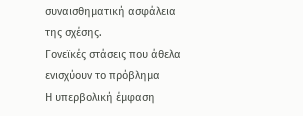συναισθηματική ασφάλεια της σχέσης.
Γονεϊκές στάσεις που άθελα ενισχύουν το πρόβλημα
Η υπερβολική έμφαση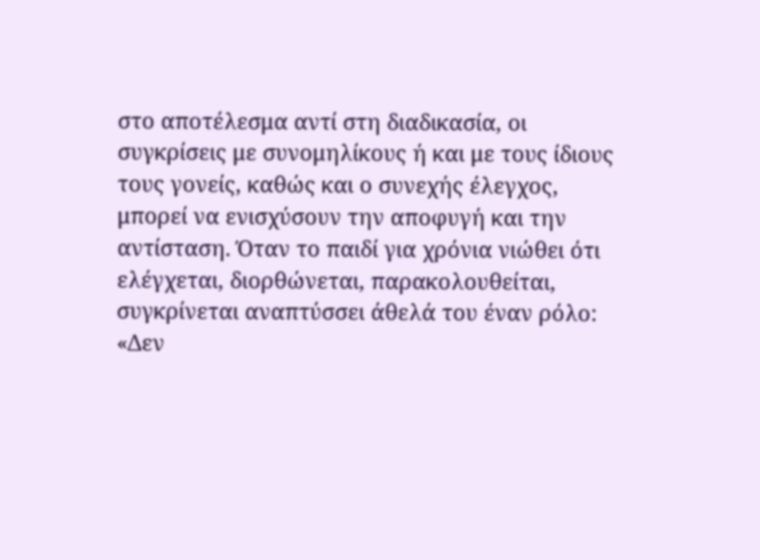στο αποτέλεσμα αντί στη διαδικασία, οι συγκρίσεις με συνομηλίκους ή και με τους ίδιους τους γονείς, καθώς και ο συνεχής έλεγχος, μπορεί να ενισχύσουν την αποφυγή και την αντίσταση. Όταν το παιδί για χρόνια νιώθει ότι ελέγχεται, διορθώνεται, παρακολουθείται, συγκρίνεται αναπτύσσει άθελά του έναν ρόλο: «Δεν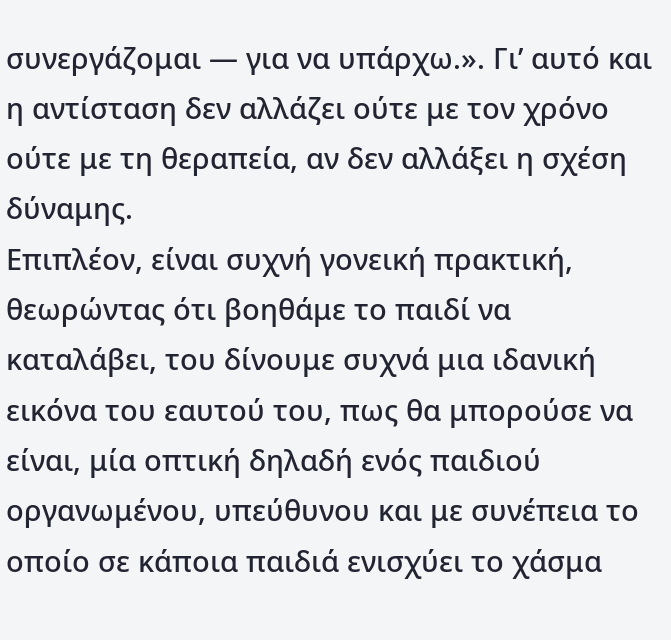συνεργάζομαι — για να υπάρχω.». Γι’ αυτό και η αντίσταση δεν αλλάζει ούτε με τον χρόνο ούτε με τη θεραπεία, αν δεν αλλάξει η σχέση δύναμης.
Επιπλέον, είναι συχνή γονεική πρακτική, θεωρώντας ότι βοηθάμε το παιδί να καταλάβει, του δίνουμε συχνά μια ιδανική εικόνα του εαυτού του, πως θα μπορούσε να είναι, μία οπτική δηλαδή ενός παιδιού οργανωμένου, υπεύθυνου και με συνέπεια το οποίο σε κάποια παιδιά ενισχύει το χάσμα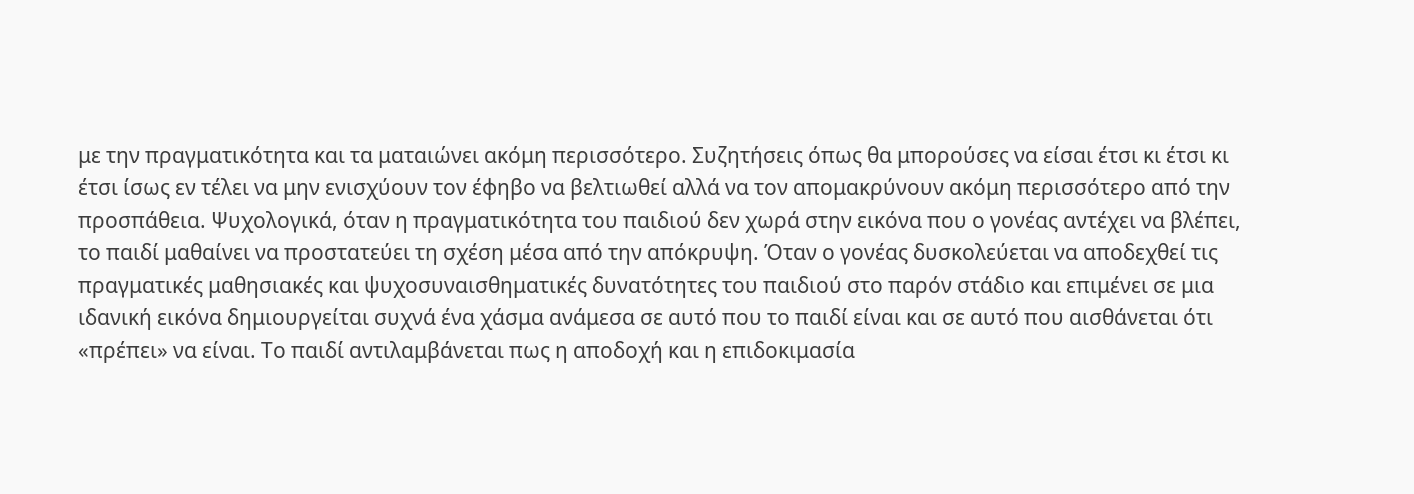με την πραγματικότητα και τα ματαιώνει ακόμη περισσότερο. Συζητήσεις όπως θα μπορούσες να είσαι έτσι κι έτσι κι έτσι ίσως εν τέλει να μην ενισχύουν τον έφηβο να βελτιωθεί αλλά να τον απομακρύνουν ακόμη περισσότερο από την προσπάθεια. Ψυχολογικά, όταν η πραγματικότητα του παιδιού δεν χωρά στην εικόνα που ο γονέας αντέχει να βλέπει, το παιδί μαθαίνει να προστατεύει τη σχέση μέσα από την απόκρυψη. Όταν ο γονέας δυσκολεύεται να αποδεχθεί τις πραγματικές μαθησιακές και ψυχοσυναισθηματικές δυνατότητες του παιδιού στο παρόν στάδιο και επιμένει σε μια ιδανική εικόνα δημιουργείται συχνά ένα χάσμα ανάμεσα σε αυτό που το παιδί είναι και σε αυτό που αισθάνεται ότι «πρέπει» να είναι. Το παιδί αντιλαμβάνεται πως η αποδοχή και η επιδοκιμασία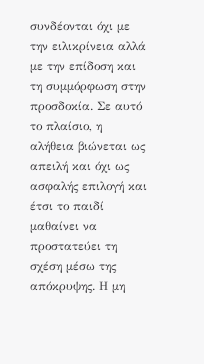συνδέονται όχι με την ειλικρίνεια αλλά με την επίδοση και τη συμμόρφωση στην προσδοκία. Σε αυτό το πλαίσιο, η αλήθεια βιώνεται ως απειλή και όχι ως ασφαλής επιλογή και έτσι το παιδί μαθαίνει να προστατεύει τη σχέση μέσω της απόκρυψης. Η μη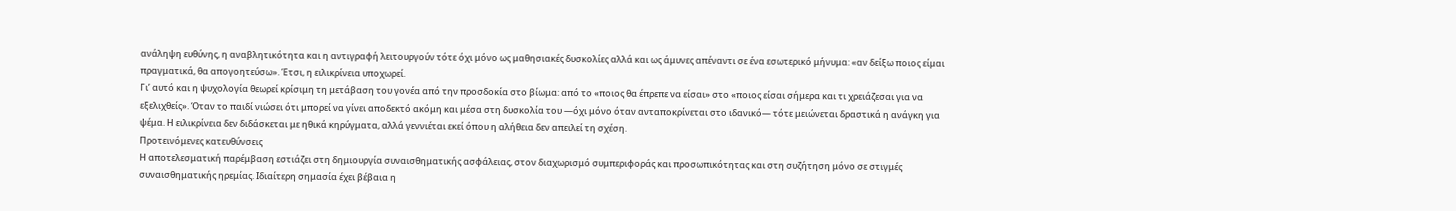ανάληψη ευθύνης, η αναβλητικότητα και η αντιγραφή λειτουργούν τότε όχι μόνο ως μαθησιακές δυσκολίες αλλά και ως άμυνες απέναντι σε ένα εσωτερικό μήνυμα: «αν δείξω ποιος είμαι πραγματικά, θα απογοητεύσω». Έτσι, η ειλικρίνεια υποχωρεί.
Γι’ αυτό και η ψυχολογία θεωρεί κρίσιμη τη μετάβαση του γονέα από την προσδοκία στο βίωμα: από το «ποιος θα έπρεπε να είσαι» στο «ποιος είσαι σήμερα και τι χρειάζεσαι για να εξελιχθείς». Όταν το παιδί νιώσει ότι μπορεί να γίνει αποδεκτό ακόμη και μέσα στη δυσκολία του —όχι μόνο όταν ανταποκρίνεται στο ιδανικό— τότε μειώνεται δραστικά η ανάγκη για ψέμα. Η ειλικρίνεια δεν διδάσκεται με ηθικά κηρύγματα, αλλά γεννιέται εκεί όπου η αλήθεια δεν απειλεί τη σχέση.
Προτεινόμενες κατευθύνσεις
Η αποτελεσματική παρέμβαση εστιάζει στη δημιουργία συναισθηματικής ασφάλειας, στον διαχωρισμό συμπεριφοράς και προσωπικότητας και στη συζήτηση μόνο σε στιγμές συναισθηματικής ηρεμίας. Ιδιαίτερη σημασία έχει βέβαια η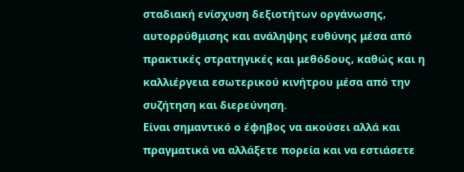σταδιακή ενίσχυση δεξιοτήτων οργάνωσης, αυτορρύθμισης και ανάληψης ευθύνης μέσα από πρακτικές στρατηγικές και μεθόδους, καθώς και η καλλιέργεια εσωτερικού κινήτρου μέσα από την συζήτηση και διερεύνηση.
Είναι σημαντικό ο έφηβος να ακούσει αλλά και πραγματικά να αλλάξετε πορεία και να εστιάσετε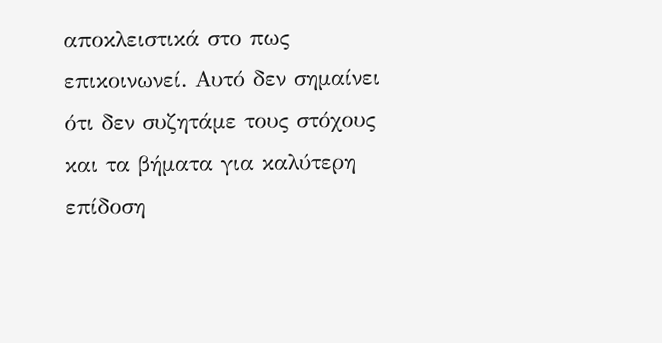αποκλειστικά στο πως επικοινωνεί. Αυτό δεν σημαίνει ότι δεν συζητάμε τους στόχους και τα βήματα για καλύτερη επίδοση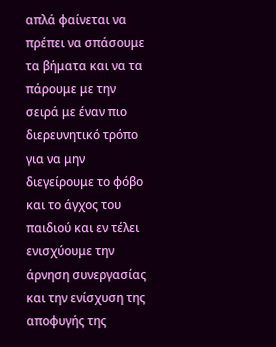απλά φαίνεται να πρέπει να σπάσουμε τα βήματα και να τα πάρουμε με την σειρά με έναν πιο διερευνητικό τρόπο για να μην διεγείρουμε το φόβο και το άγχος του παιδιού και εν τέλει ενισχύουμε την άρνηση συνεργασίας και την ενίσχυση της αποφυγής της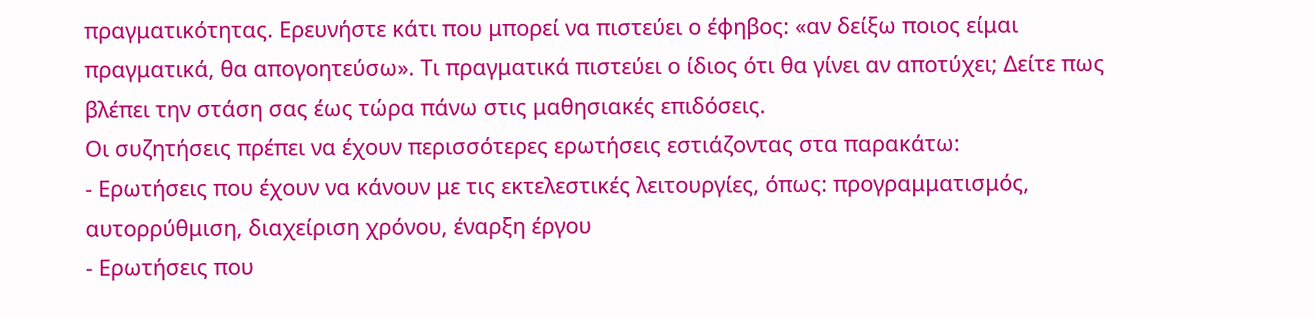πραγματικότητας. Ερευνήστε κάτι που μπορεί να πιστεύει ο έφηβος: «αν δείξω ποιος είμαι πραγματικά, θα απογοητεύσω». Τι πραγματικά πιστεύει ο ίδιος ότι θα γίνει αν αποτύχει; Δείτε πως βλέπει την στάση σας έως τώρα πάνω στις μαθησιακές επιδόσεις.
Οι συζητήσεις πρέπει να έχουν περισσότερες ερωτήσεις εστιάζοντας στα παρακάτω:
- Ερωτήσεις που έχουν να κάνουν με τις εκτελεστικές λειτουργίες, όπως: προγραμματισμός, αυτορρύθμιση, διαχείριση χρόνου, έναρξη έργου
- Ερωτήσεις που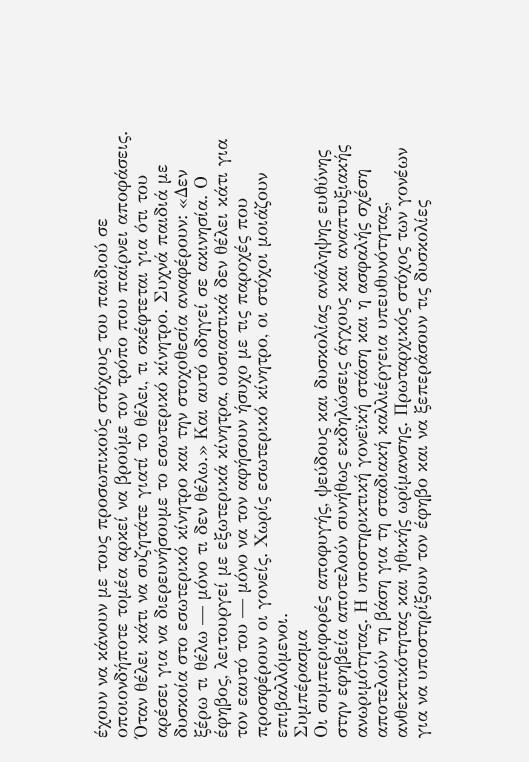έχουν να κάνουν με τους προσωπικούς στόχους του παιδιού σε οποιονδήποτε τομέα αρκεί να βρούμε τον τρόπο που παίρνει αποφάσεις. Όταν θέλει κάτι να συζητάτε γιατί το θέλει, τι σκέφτεται για ότι του αρέσει για να διερευνήσουμε το εσωτερικό κίνητρο. Συχνά παιδιά με δυσκοία στο εσωτερικό κίνητρο και την στοχοθεσία αναφέρουν: «Δεν ξέρω τι θέλω — μόνο τι δεν θέλω.» Και αυτό οδηγεί σε ακινησία. Ο έφηβος, λειτουργεί με εξωτερικά κίνητρα, ουσιαστικά δεν θέλει κάτι για τον εαυτό του — μόνο να τον αφήσουν ήσυχο με τις παροχές που προσφέρουν οι γονείς. Χωρίς εσωτερικό κίνητρο, οι στόχοι μοιάζουν επιβαλλόμενοι.
Συμπέρασμα
Οι συμπεριφορές αποφυγής, ψεύδους και δυσκολίας ανάληψης ευθύνης στην εφηβεία αποτελούν συνήθως εκδηλώσεις άγχους και αναπτυξιακής ανωριμότητας. Η υποστηρικτική γονεϊκή στάση και η ασφαλής σχέση αποτελούν τη βάση για τη σταδιακή καλλιέργεια υπευθυνότητας, ανθεκτικότητας και ηθικής ωρίμανσης. Πρωταρχικός στόχος των γονέων για να υποστηρίξουν τον έφηβο και να ξεπεράσουν τις δυσκολίες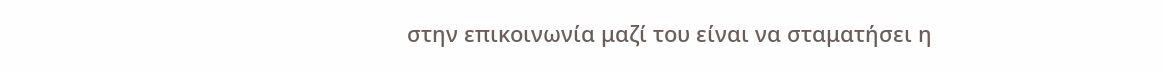στην επικοινωνία μαζί του είναι να σταματήσει η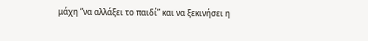μάχη “να αλλάξει το παιδί” και να ξεκινήσει η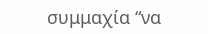συμμαχία “να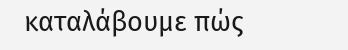καταλάβουμε πώς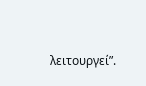λειτουργεί”.